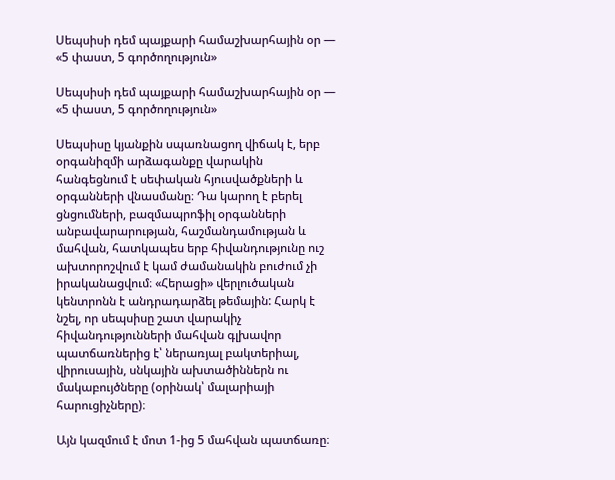Սեպսիսի դեմ պայքարի համաշխարհային օր — «5 փաստ, 5 գործողություն»

Սեպսիսի դեմ պայքարի համաշխարհային օր — «5 փաստ, 5 գործողություն»

Սեպսիսը կյանքին սպառնացող վիճակ է, երբ օրգանիզմի արձագանքը վարակին հանգեցնում է սեփական հյուսվածքների և օրգանների վնասմանը։ Դա կարող է բերել ցնցումների, բազմապրոֆիլ օրգանների անբավարարության, հաշմանդամության և մահվան, հատկապես երբ հիվանդությունը ուշ ախտորոշվում է կամ ժամանակին բուժում չի իրականացվում։ «Հերացի» վերլուծական կենտրոնն է անդրադարձել թեմային: Հարկ է նշել, որ սեպսիսը շատ վարակիչ հիվանդությունների մահվան գլխավոր պատճառներից է՝ ներառյալ բակտերիալ, վիրուսային, սնկային ախտածիններն ու մակաբույծները (օրինակ՝ մալարիայի հարուցիչները)։

Այն կազմում է մոտ 1-ից 5 մահվան պատճառը։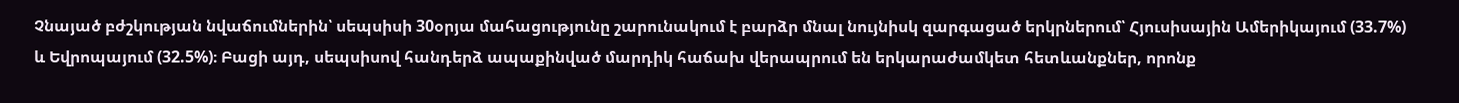Չնայած բժշկության նվաճումներին՝ սեպսիսի 30օրյա մահացությունը շարունակում է բարձր մնալ նույնիսկ զարգացած երկրներում՝ Հյուսիսային Ամերիկայում (33.7%) և Եվրոպայում (32.5%)։ Բացի այդ, սեպսիսով հանդերձ ապաքինված մարդիկ հաճախ վերապրում են երկարաժամկետ հետևանքներ, որոնք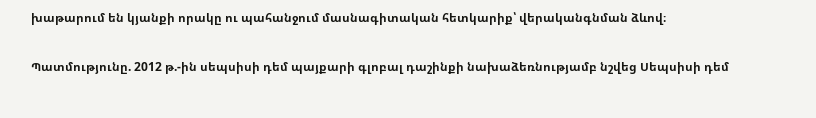խաթարում են կյանքի որակը ու պահանջում մասնագիտական հետկարիք՝ վերականգնման ձևով։

Պատմությունը. 2012 թ.-ին սեպսիսի դեմ պայքարի գլոբալ դաշինքի նախաձեռնությամբ նշվեց Սեպսիսի դեմ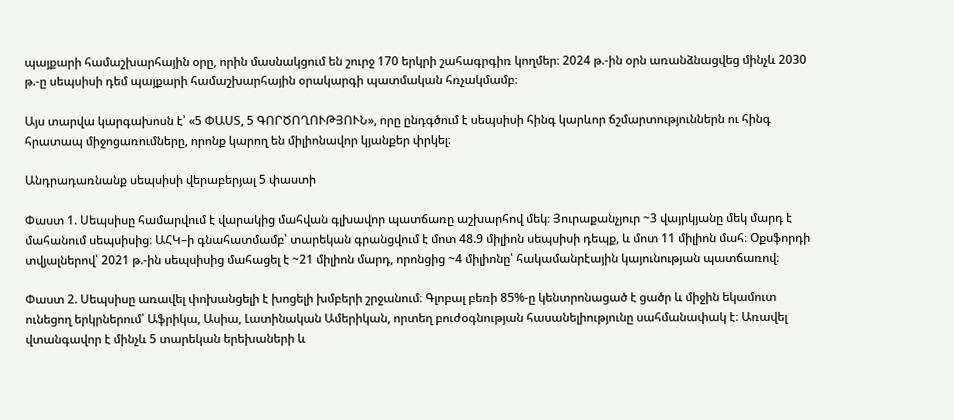պայքարի համաշխարհային օրը, որին մասնակցում են շուրջ 170 երկրի շահագրգիռ կողմեր։ 2024 թ.-ին օրն առանձնացվեց մինչև 2030 թ.-ը սեպսիսի դեմ պայքարի համաշխարհային օրակարգի պատմական հռչակմամբ։

Այս տարվա կարգախոսն է՝ «5 ՓԱՍՏ, 5 ԳՈՐԾՈՂՈՒԹՅՈՒՆ», որը ընդգծում է սեպսիսի հինգ կարևոր ճշմարտություններն ու հինգ հրատապ միջոցառումները, որոնք կարող են միլիոնավոր կյանքեր փրկել։

Անդրադառնանք սեպսիսի վերաբերյալ 5 փաստի

Փաստ 1. Սեպսիսը համարվում է վարակից մահվան գլխավոր պատճառը աշխարհով մեկ։ Յուրաքանչյուր ~3 վայրկյանը մեկ մարդ է մահանում սեպսիսից։ ԱՀԿ–ի գնահատմամբ՝ տարեկան գրանցվում է մոտ 48.9 միլիոն սեպսիսի դեպք, և մոտ 11 միլիոն մահ։ Օքսֆորդի տվյալներով՝ 2021 թ.-ին սեպսիսից մահացել է ~21 միլիոն մարդ, որոնցից ~4 միլիոնը՝ հակամանրէային կայունության պատճառով։

Փաստ 2. Սեպսիսը առավել փոխանցելի է խոցելի խմբերի շրջանում։ Գլոբալ բեռի 85%-ը կենտրոնացած է ցածր և միջին եկամուտ ունեցող երկրներում՝ Աֆրիկա, Ասիա, Լատինական Ամերիկան, որտեղ բուժօգնության հասանելիությունը սահմանափակ է։ Առավել վտանգավոր է մինչև 5 տարեկան երեխաների և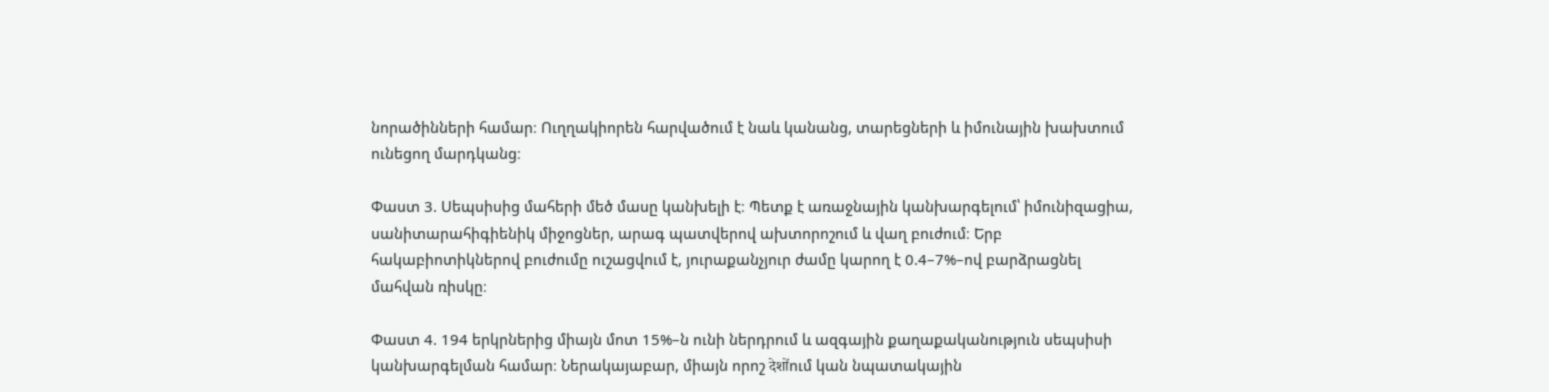նորածինների համար։ Ուղղակիորեն հարվածում է նաև կանանց, տարեցների և իմունային խախտում ունեցող մարդկանց։

Փաստ 3. Սեպսիսից մահերի մեծ մասը կանխելի է։ Պետք է առաջնային կանխարգելում՝ իմունիզացիա, սանիտարահիգիենիկ միջոցներ, արագ պատվերով ախտորոշում և վաղ բուժում։ Երբ հակաբիոտիկներով բուժումը ուշացվում է, յուրաքանչյուր ժամը կարող է 0.4–7%–ով բարձրացնել մահվան ռիսկը։

Փաստ 4. 194 երկրներից միայն մոտ 15%–ն ունի ներդրում և ազգային քաղաքականություն սեպսիսի կանխարգելման համար։ Ներակայաբար, միայն որոշ देशोंում կան նպատակային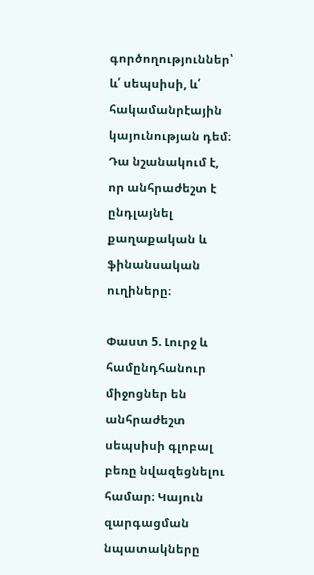գործողություններ՝ և՛ սեպսիսի, և՛ հակամանրէային կայունության դեմ։ Դա նշանակում է, որ անհրաժեշտ է ընդլայնել քաղաքական և ֆինանսական ուղիները։

Փաստ 5. Լուրջ և համընդհանուր միջոցներ են անհրաժեշտ սեպսիսի գլոբալ բեռը նվազեցնելու համար։ Կայուն զարգացման նպատակները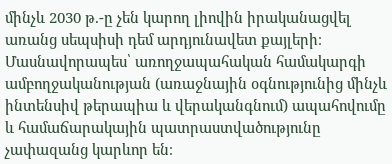մինչև 2030 թ.-ը չեն կարող լիովին իրականացվել առանց սեպսիսի դեմ արդյունավետ քայլերի։ Մասնավորապես՝ առողջապահական համակարգի ամբողջականության (առաջնային օգնությունից մինչև ինտենսիվ թերապիա և վերականգնում) ապահովումը և համաճարակային պատրաստվածությունը չափազանց կարևոր են։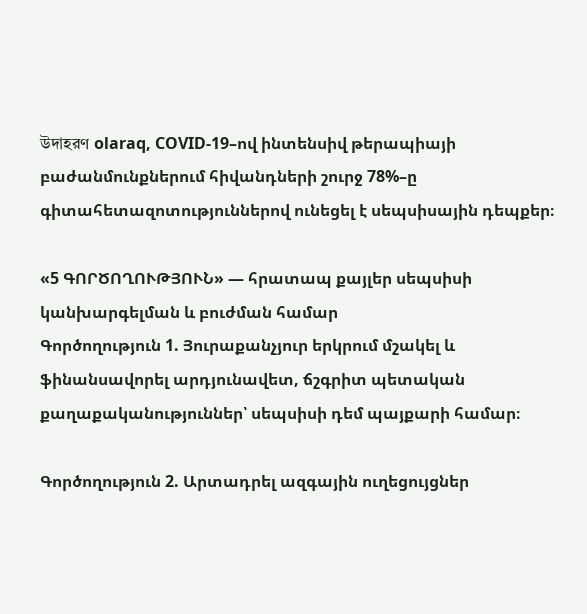উদাহরণ olaraq, COVID-19–ով ինտենսիվ թերապիայի բաժանմունքներում հիվանդների շուրջ 78%–ը գիտահետազոտություններով ունեցել է սեպսիսային դեպքեր։

«5 ԳՈՐԾՈՂՈՒԹՅՈՒՆ» — հրատապ քայլեր սեպսիսի կանխարգելման և բուժման համար
Գործողություն 1. Յուրաքանչյուր երկրում մշակել և ֆինանսավորել արդյունավետ, ճշգրիտ պետական քաղաքականություններ՝ սեպսիսի դեմ պայքարի համար։

Գործողություն 2. Արտադրել ազգային ուղեցույցներ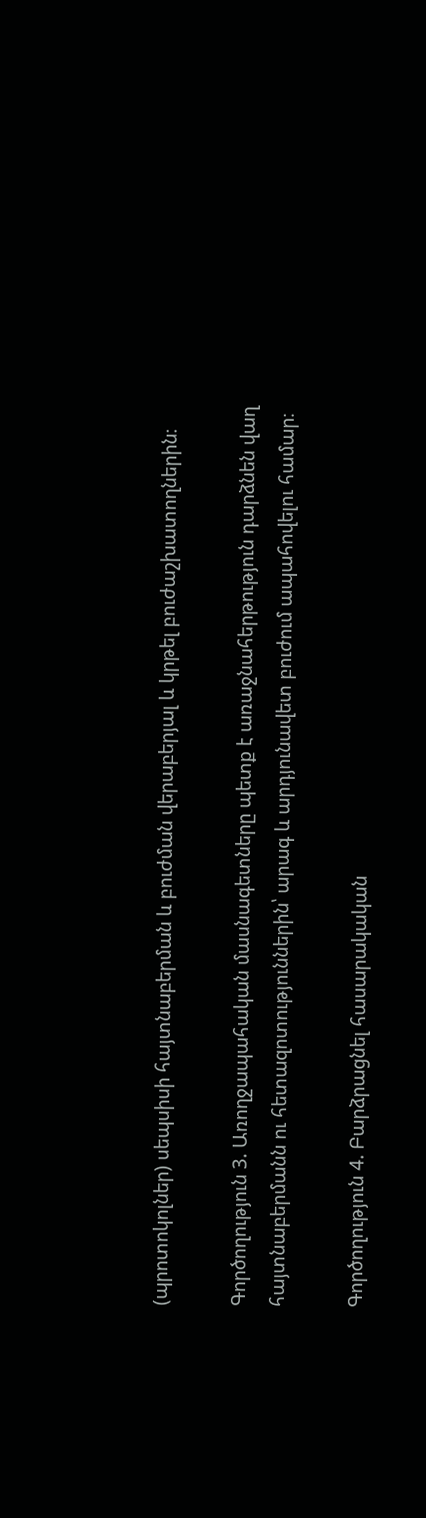(պրոտոկոլներ) սեպսիսի հայտնաբերման և բուժման վերաբերյալ և կրթել բուժաշխատողներին։

Գործողություն 3. Առողջապահական մասնագետները պետք է առաջնահերթություն դարձնեն վաղ հայտնաբերմանն ու հետազոտություններին՝ արագ և արդյունավետ բուժում ապահովելու համար։

Գործողություն 4. Բարձրացնել հասարակական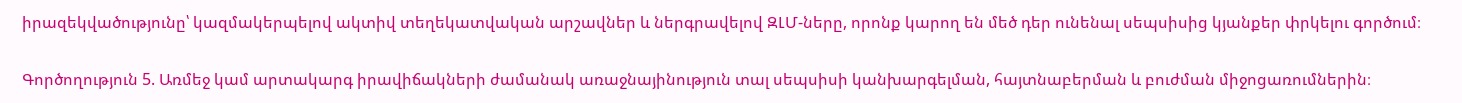իրազեկվածությունը՝ կազմակերպելով ակտիվ տեղեկատվական արշավներ և ներգրավելով ԶԼՄ-ները, որոնք կարող են մեծ դեր ունենալ սեպսիսից կյանքեր փրկելու գործում։

Գործողություն 5. Առմեջ կամ արտակարգ իրավիճակների ժամանակ առաջնայինություն տալ սեպսիսի կանխարգելման, հայտնաբերման և բուժման միջոցառումներին։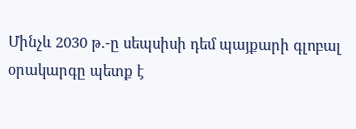Մինչև 2030 թ.-ը սեպսիսի դեմ պայքարի գլոբալ օրակարգը պետք է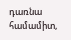դառնա համամիտ,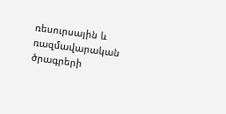ռեսուրսային և ռազմավարական ծրագրերի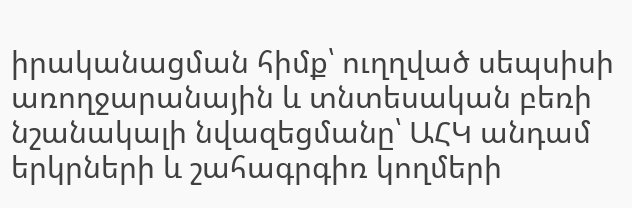իրականացման հիմք՝ ուղղված սեպսիսի առողջարանային և տնտեսական բեռի նշանակալի նվազեցմանը՝ ԱՀԿ անդամ երկրների և շահագրգիռ կողմերի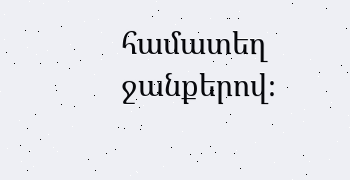համատեղ ջանքերով։